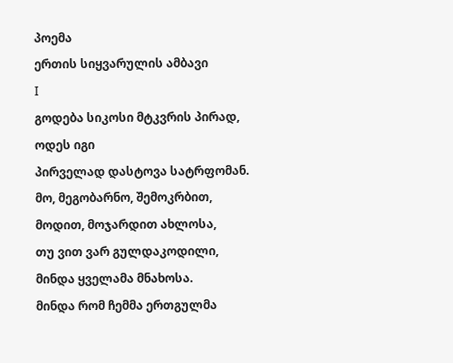პოემა
ერთის სიყვარულის ამბავი
Ι
გოდება სიკოსი მტკვრის პირად, ოდეს იგი
პირველად დასტოვა სატრფომან.
მო, მეგობარნო, შემოკრბით,
მოდით, მოჯარდით ახლოსა,
თუ ვით ვარ გულდაკოდილი,
მინდა ყველამა მნახოსა.
მინდა რომ ჩემმა ერთგულმა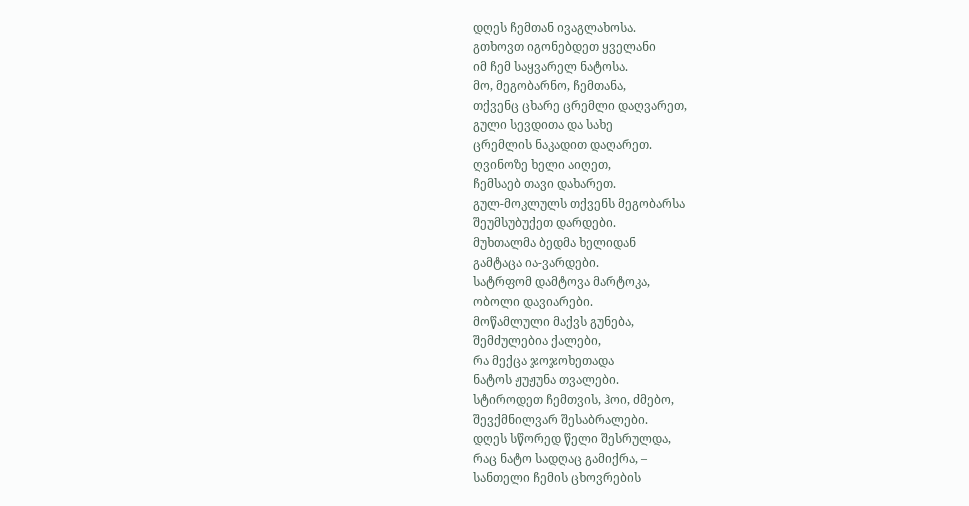დღეს ჩემთან ივაგლახოსა.
გთხოვთ იგონებდეთ ყველანი
იმ ჩემ საყვარელ ნატოსა.
მო, მეგობარნო, ჩემთანა,
თქვენც ცხარე ცრემლი დაღვარეთ,
გული სევდითა და სახე
ცრემლის ნაკადით დაღარეთ.
ღვინოზე ხელი აიღეთ,
ჩემსაებ თავი დახარეთ.
გულ-მოკლულს თქვენს მეგობარსა
შეუმსუბუქეთ დარდები.
მუხთალმა ბედმა ხელიდან
გამტაცა ია-ვარდები.
სატრფომ დამტოვა მარტოკა,
ობოლი დავიარები.
მოწამლული მაქვს გუნება,
შემძულებია ქალები,
რა მექცა ჯოჯოხეთადა
ნატოს ჟუჟუნა თვალები.
სტიროდეთ ჩემთვის, ჰოი, ძმებო,
შევქმნილვარ შესაბრალები.
დღეს სწორედ წელი შესრულდა,
რაც ნატო სადღაც გამიქრა, –
სანთელი ჩემის ცხოვრების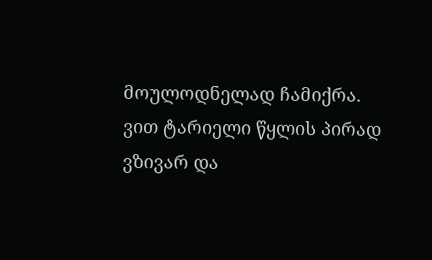მოულოდნელად ჩამიქრა.
ვით ტარიელი წყლის პირად
ვზივარ და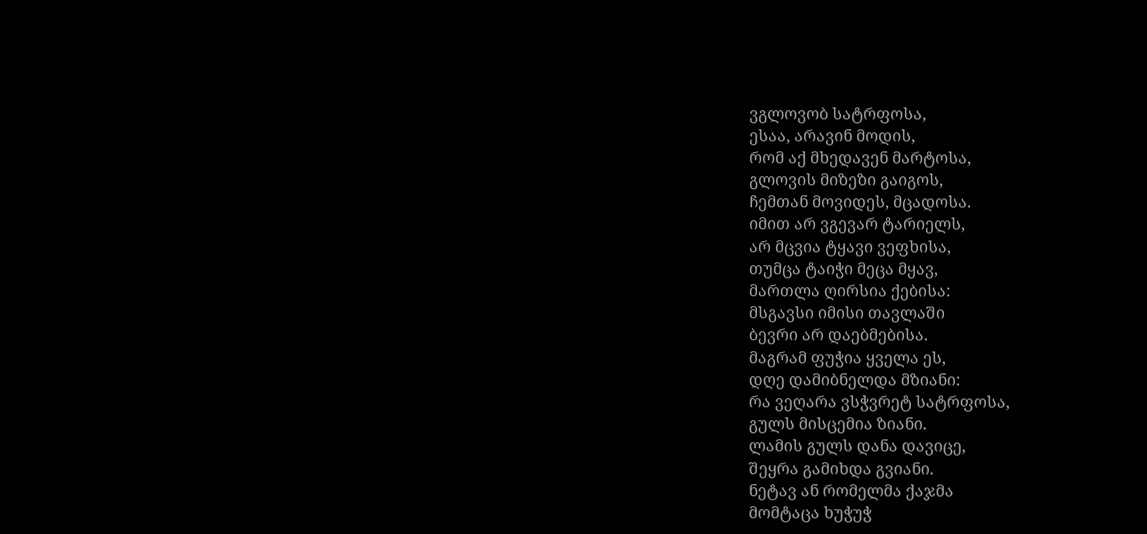ვგლოვობ სატრფოსა,
ესაა, არავინ მოდის,
რომ აქ მხედავენ მარტოსა,
გლოვის მიზეზი გაიგოს,
ჩემთან მოვიდეს, მცადოსა.
იმით არ ვგევარ ტარიელს,
არ მცვია ტყავი ვეფხისა,
თუმცა ტაიჭი მეცა მყავ,
მართლა ღირსია ქებისა:
მსგავსი იმისი თავლაში
ბევრი არ დაებმებისა.
მაგრამ ფუჭია ყველა ეს,
დღე დამიბნელდა მზიანი:
რა ვეღარა ვსჭვრეტ სატრფოსა,
გულს მისცემია ზიანი.
ლამის გულს დანა დავიცე,
შეყრა გამიხდა გვიანი.
ნეტავ ან რომელმა ქაჯმა
მომტაცა ხუჭუჭ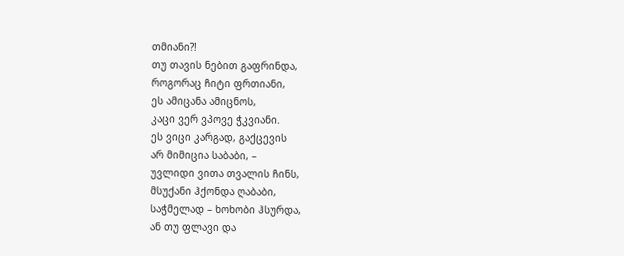თმიანი?!
თუ თავის ნებით გაფრინდა,
როგორაც ჩიტი ფრთიანი,
ეს ამიცანა ამიცნოს,
კაცი ვერ ვპოვე ჭკვიანი.
ეს ვიცი კარგად, გაქცევის
არ მიმიცია საბაბი, –
უვლიდი ვითა თვალის ჩინს,
მსუქანი ჰქონდა ღაბაბი,
საჭმელად – ხოხობი ჰსურდა,
ან თუ ფლავი და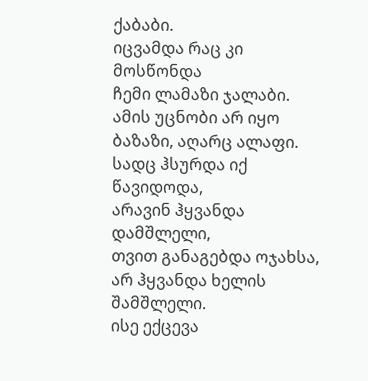ქაბაბი.
იცვამდა რაც კი მოსწონდა
ჩემი ლამაზი ჯალაბი.
ამის უცნობი არ იყო
ბაზაზი, აღარც ალაფი.
სადც ჰსურდა იქ წავიდოდა,
არავინ ჰყვანდა დამშლელი,
თვით განაგებდა ოჯახსა,
არ ჰყვანდა ხელის შამშლელი.
ისე ექცევა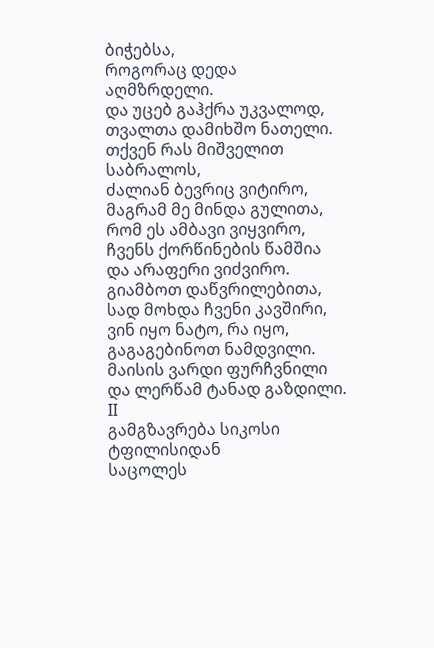ბიჭებსა,
როგორაც დედა აღმზრდელი.
და უცებ გაჰქრა უკვალოდ,
თვალთა დამიხშო ნათელი.
თქვენ რას მიშველით საბრალოს,
ძალიან ბევრიც ვიტირო,
მაგრამ მე მინდა გულითა,
რომ ეს ამბავი ვიყვირო,
ჩვენს ქორწინების წამშია
და არაფერი ვიძვირო.
გიამბოთ დაწვრილებითა,
სად მოხდა ჩვენი კავშირი,
ვინ იყო ნატო, რა იყო,
გაგაგებინოთ ნამდვილი.
მაისის ვარდი ფურჩვნილი
და ლერწამ ტანად გაზდილი.
ΙΙ
გამგზავრება სიკოსი ტფილისიდან
საცოლეს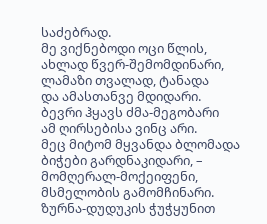საძებრად.
მე ვიქნებოდი ოცი წლის,
ახლად წვერ-შემომდინარი,
ლამაზი თვალად, ტანადა
და ამასთანვე მდიდარი.
ბევრი ჰყავს ძმა-მეგობარი
ამ ღირსებისა ვინც არი.
მეც მიტომ მყვანდა ბლომადა
ბიჭები გარდნაკიდარი, –
მომღერალ-მოქეიფენი,
მსმელობის გამომჩინარი.
ზურნა-დუდუკის ჭუჭყუნით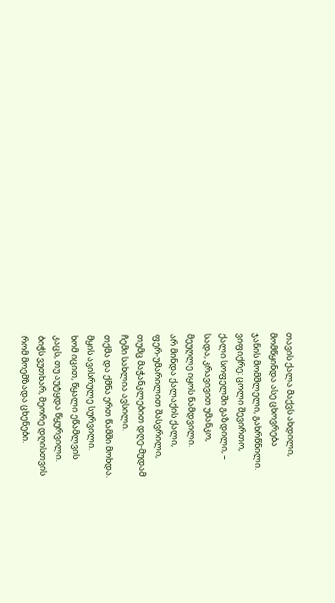თავის ქალა მაქვს ახდილი,
მომწყინდა ასე ცხოვრება
ჯანის მომშლელი, გახრწნილი.
ვიფიქრე: ცოლი შევირთო,
ქალი სოფელში გაზდილი, –
სადა, კრავივით უმანკო,
მეუღლე იყოს ნამდვილი.
არ მინდა ქალაქის ქალი,
ფერ-უმარილით შასვრილი,
თუმც მაჭანკლებით დღე-მუდამ
ჩემი სახლია ავსილი.
თქმა და ქმნა ერთ წამში მოხდა.
მყის ავისრულე სურვილი.
ხომ იცით, წყალი ეწამლვის
კაცს, თუ აუტყდა წყურვილი.
ბიჭს ვუთხარ, მეორე დღისთვის
რომ მოემზადა ცხენები.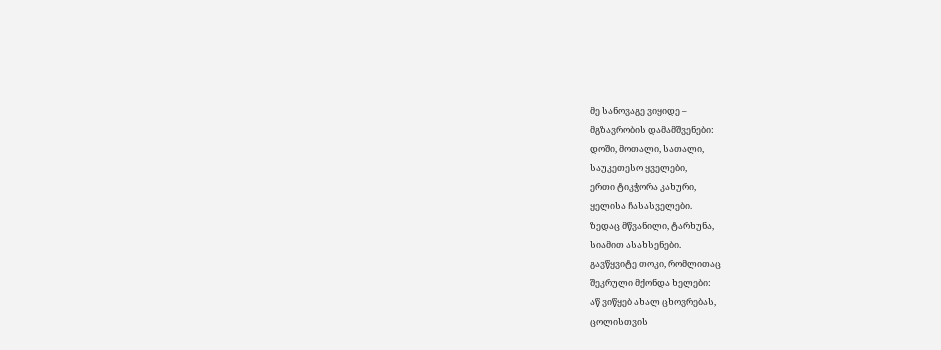მე სანოვაგე ვიყიდე –
მგზავრობის დამამშვენები:
დოში, მოთალი, სათალი,
საუკეთესო ყველები,
ერთი ტიკჭორა კახური,
ყელისა ჩასასველები.
ზედაც მწვანილი, ტარხუნა,
სიამით ასახსენები.
გავწყვიტე თოკი, რომლითაც
შეკრული მქონდა ხელები:
აწ ვიწყებ ახალ ცხოვრებას,
ცოლისთვის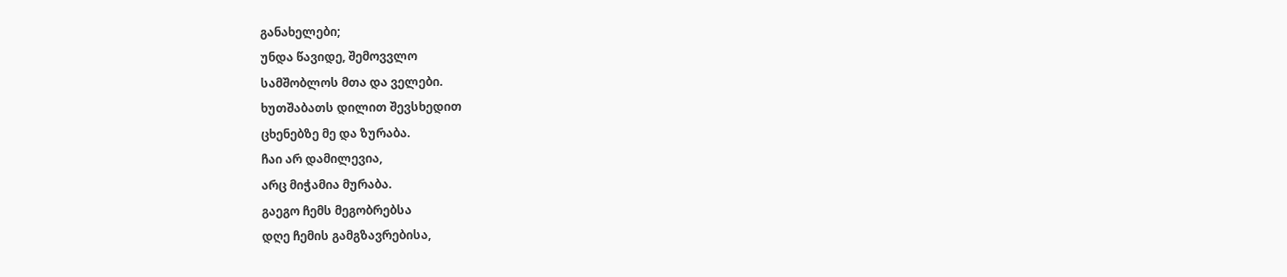განახელები;
უნდა წავიდე, შემოვვლო
სამშობლოს მთა და ველები.
ხუთშაბათს დილით შევსხედით
ცხენებზე მე და ზურაბა.
ჩაი არ დამილევია,
არც მიჭამია მურაბა.
გაეგო ჩემს მეგობრებსა
დღე ჩემის გამგზავრებისა,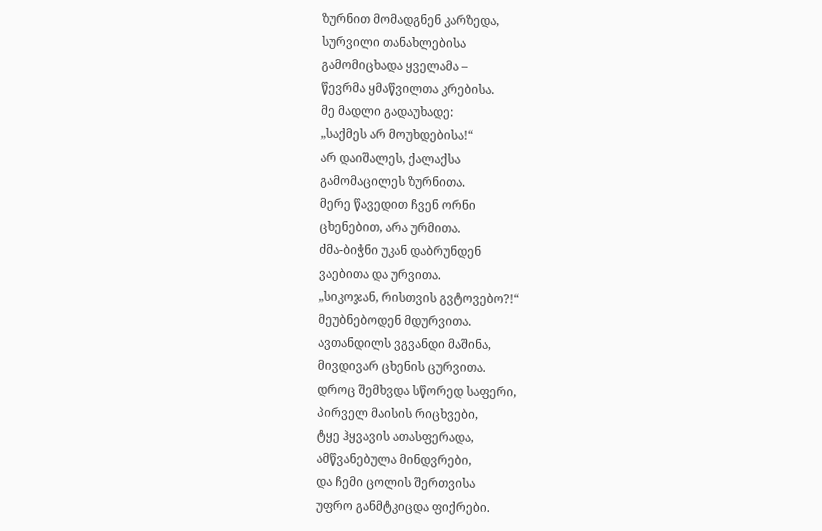ზურნით მომადგნენ კარზედა,
სურვილი თანახლებისა
გამომიცხადა ყველამა –
წევრმა ყმაწვილთა კრებისა.
მე მადლი გადაუხადე:
„საქმეს არ მოუხდებისა!“
არ დაიშალეს, ქალაქსა
გამომაცილეს ზურნითა.
მერე წავედით ჩვენ ორნი
ცხენებით, არა ურმითა.
ძმა-ბიჭნი უკან დაბრუნდენ
ვაებითა და ურვითა.
„სიკოჯან, რისთვის გვტოვებო?!“
მეუბნებოდენ მდურვითა.
ავთანდილს ვგვანდი მაშინა,
მივდივარ ცხენის ცურვითა.
დროც შემხვდა სწორედ საფერი,
პირველ მაისის რიცხვები,
ტყე ჰყვავის ათასფერადა,
ამწვანებულა მინდვრები,
და ჩემი ცოლის შერთვისა
უფრო განმტკიცდა ფიქრები.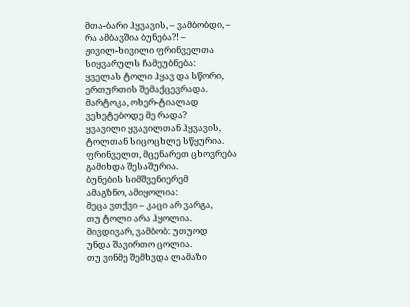მთა-ბარი ჰყვავის, – ვამბობდი, –
რა ამბავშია ბუნება?! –
ჟივილ-ხივილი ფრინველთა
სიყვარულს ჩამეუბნება:
ყველას ტოლი ჰყავ და სწორი,
ერთურთის შემაქცევრადა.
მარტოკა, ოხერ-ტიალად
ვეხეტებოდე მე რადა?
ყვავილი ყვავილთან ჰყვავის,
ტოლთან სიცოცხლე სწყურია.
ფრინველთ, მცენარეთ ცხოვრება
გამიხდა შესაშურია.
ბუნების სიმშვენიერემ
ამაგზნო, ამიყოლია:
მეცა ვთქვი – კაცი არ ვარგა,
თუ ტოლი არა ჰყოლია.
მივდივარ, ვამბობ: უთუოდ
უნდა შავირთო ცოლია.
თუ ვინმე შემხვდა ლამაზი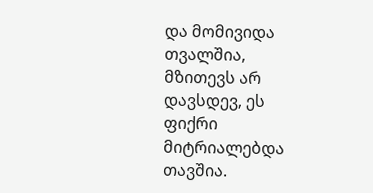და მომივიდა თვალშია,
მზითევს არ დავსდევ, ეს ფიქრი
მიტრიალებდა თავშია.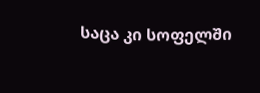საცა კი სოფელში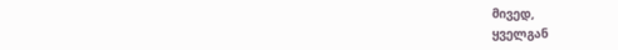მივედ,
ყველგან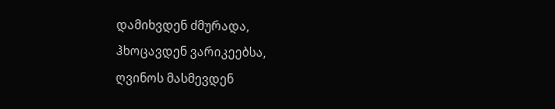დამიხვდენ ძმურადა,
ჰხოცავდენ ვარიკეებსა,
ღვინოს მასმევდენ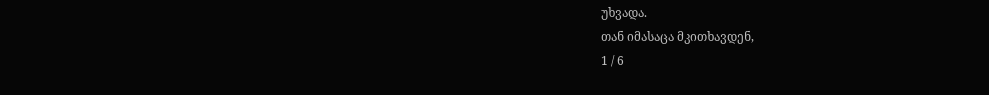უხვადა.
თან იმასაცა მკითხავდენ,
1 / 6